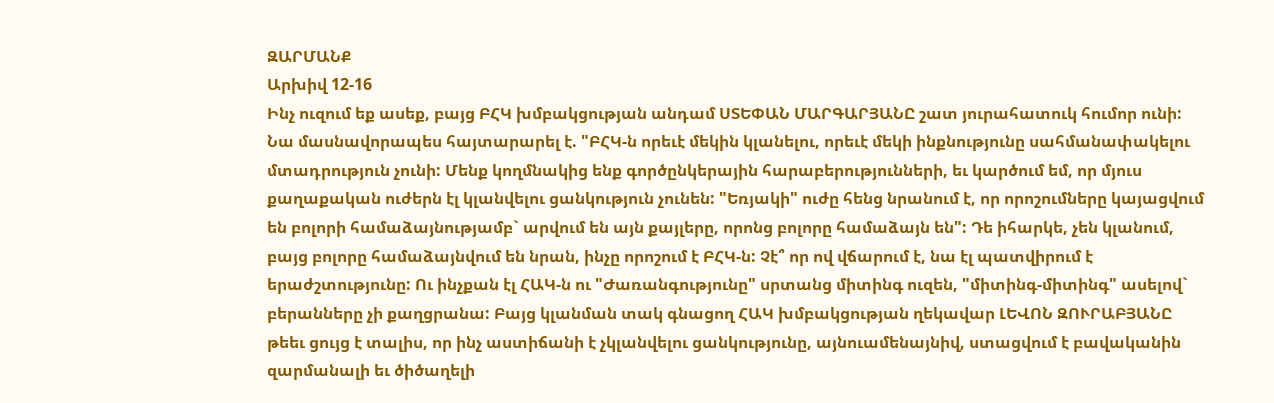ԶԱՐՄԱՆՔ
Արխիվ 12-16
Ինչ ուզում եք ասեք, բայց ԲՀԿ խմբակցության անդամ ՍՏԵՓԱՆ ՄԱՐԳԱՐՅԱՆԸ շատ յուրահատուկ հումոր ունի: Նա մասնավորապես հայտարարել է. "ԲՀԿ-ն որեւէ մեկին կլանելու, որեւէ մեկի ինքնությունը սահմանափակելու մտադրություն չունի: Մենք կողմնակից ենք գործընկերային հարաբերությունների, եւ կարծում եմ, որ մյուս քաղաքական ուժերն էլ կլանվելու ցանկություն չունեն: "Եռյակի" ուժը հենց նրանում է, որ որոշումները կայացվում են բոլորի համաձայնությամբ` արվում են այն քայլերը, որոնց բոլորը համաձայն են": Դե իհարկե, չեն կլանում, բայց բոլորը համաձայնվում են նրան, ինչը որոշում է ԲՀԿ-ն: Չէ՞ որ ով վճարում է, նա էլ պատվիրում է երաժշտությունը: Ու ինչքան էլ ՀԱԿ-ն ու "Ժառանգությունը" սրտանց միտինգ ուզեն, "միտինգ-միտինգ" ասելով` բերանները չի քաղցրանա: Բայց կլանման տակ գնացող ՀԱԿ խմբակցության ղեկավար ԼԵՎՈՆ ԶՈՒՐԱԲՅԱՆԸ թեեւ ցույց է տալիս, որ ինչ աստիճանի է չկլանվելու ցանկությունը, այնուամենայնիվ, ստացվում է բավականին զարմանալի եւ ծիծաղելի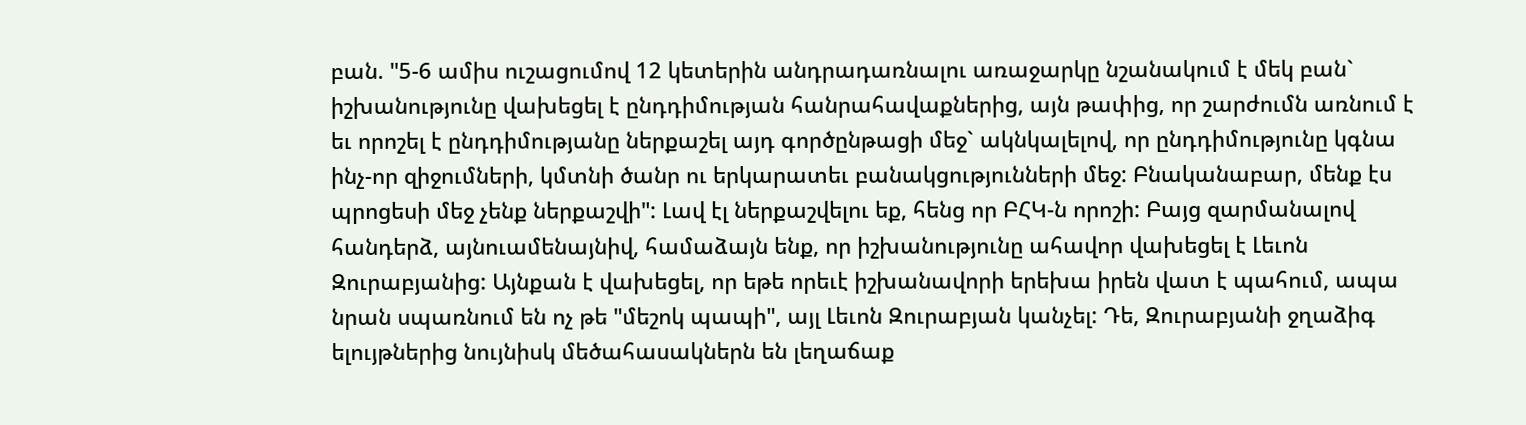բան. "5-6 ամիս ուշացումով 12 կետերին անդրադառնալու առաջարկը նշանակում է մեկ բան` իշխանությունը վախեցել է ընդդիմության հանրահավաքներից, այն թափից, որ շարժումն առնում է եւ որոշել է ընդդիմությանը ներքաշել այդ գործընթացի մեջ` ակնկալելով, որ ընդդիմությունը կգնա ինչ-որ զիջումների, կմտնի ծանր ու երկարատեւ բանակցությունների մեջ: Բնականաբար, մենք էս պրոցեսի մեջ չենք ներքաշվի": Լավ էլ ներքաշվելու եք, հենց որ ԲՀԿ-ն որոշի: Բայց զարմանալով հանդերձ, այնուամենայնիվ, համաձայն ենք, որ իշխանությունը ահավոր վախեցել է Լեւոն Զուրաբյանից: Այնքան է վախեցել, որ եթե որեւէ իշխանավորի երեխա իրեն վատ է պահում, ապա նրան սպառնում են ոչ թե "մեշոկ պապի", այլ Լեւոն Զուրաբյան կանչել: Դե, Զուրաբյանի ջղաձիգ ելույթներից նույնիսկ մեծահասակներն են լեղաճաք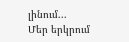լինում...
Մեր երկրում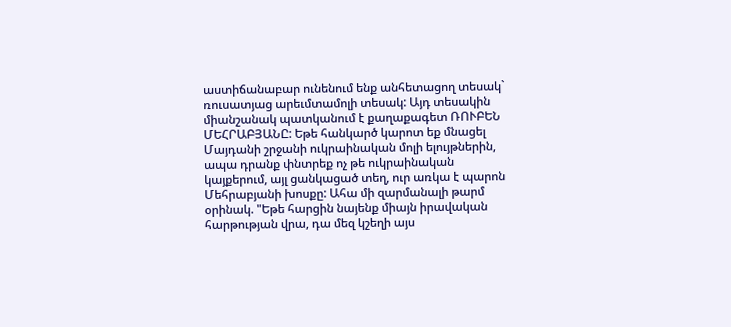աստիճանաբար ունենում ենք անհետացող տեսակ` ռուսատյաց արեւմտամոլի տեսակ: Այդ տեսակին միանշանակ պատկանում է քաղաքագետ ՌՈՒԲԵՆ ՄԵՀՐԱԲՅԱՆԸ: Եթե հանկարծ կարոտ եք մնացել Մայդանի շրջանի ուկրաինական մոլի ելույթներին, ապա դրանք փնտրեք ոչ թե ուկրաինական կայքերում, այլ ցանկացած տեղ, ուր առկա է պարոն Մեհրաբյանի խոսքը: Ահա մի զարմանալի թարմ օրինակ. "Եթե հարցին նայենք միայն իրավական հարթության վրա, դա մեզ կշեղի այս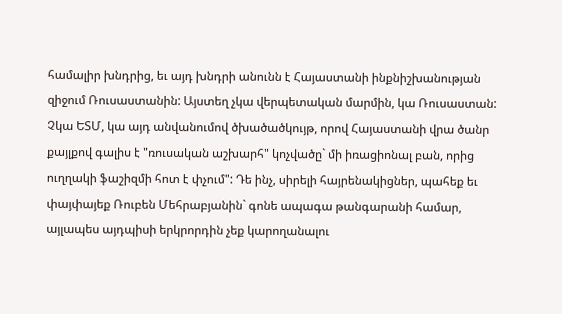համալիր խնդրից, եւ այդ խնդրի անունն է Հայաստանի ինքնիշխանության զիջում Ռուսաստանին: Այստեղ չկա վերպետական մարմին, կա Ռուսաստան: Չկա ԵՏՄ, կա այդ անվանումով ծխածածկույթ, որով Հայաստանի վրա ծանր քայլքով գալիս է "ռուսական աշխարհ" կոչվածը` մի իռացիոնալ բան, որից ուղղակի ֆաշիզմի հոտ է փչում": Դե ինչ, սիրելի հայրենակիցներ, պահեք եւ փայփայեք Ռուբեն Մեհրաբյանին` գոնե ապագա թանգարանի համար, այլապես այդպիսի երկրորդին չեք կարողանալու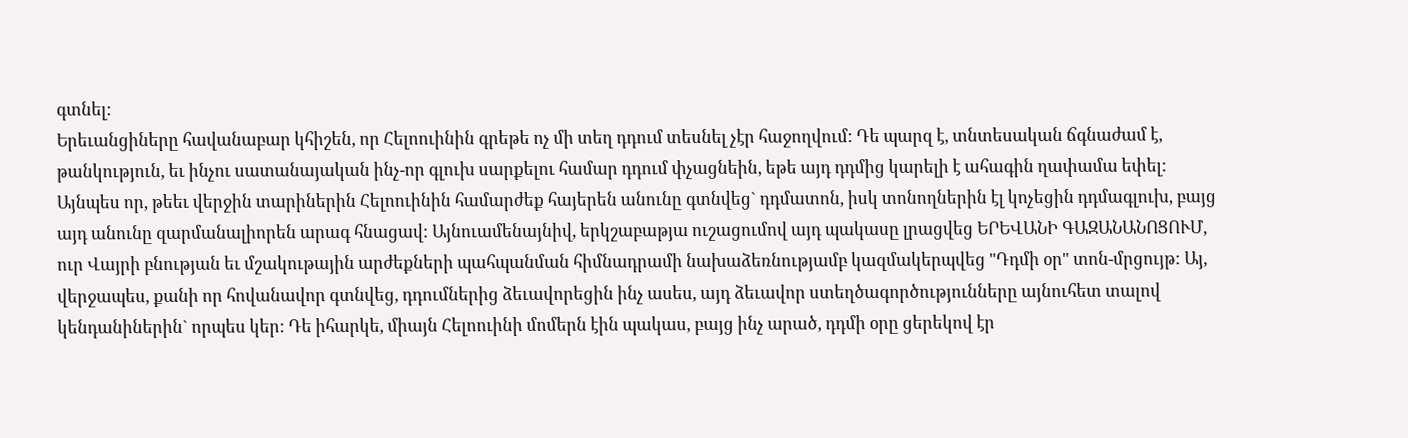գտնել:
Երեւանցիները հավանաբար կհիշեն, որ Հելոուինին գրեթե ոչ մի տեղ դդում տեսնել չէր հաջողվում: Դե պարզ է, տնտեսական ճգնաժամ է, թանկություն, եւ ինչու սատանայական ինչ-որ գլուխ սարքելու համար դդում փչացնեին, եթե այդ դդմից կարելի է ահագին ղափամա եփել: Այնպես որ, թեեւ վերջին տարիներին Հելոուինին համարժեք հայերեն անունը գտնվեց` դդմատոն, իսկ տոնողներին էլ կոչեցին դդմագլուխ, բայց այդ անունը զարմանալիորեն արագ հնացավ: Այնուամենայնիվ, երկշաբաթյա ուշացումով այդ պակասը լրացվեց ԵՐԵՎԱՆԻ ԳԱԶԱՆԱՆՈՑՈՒՄ, ուր Վայրի բնության եւ մշակութային արժեքների պահպանման հիմնադրամի նախաձեռնությամբ կազմակերպվեց "Դդմի օր" տոն-մրցույթ: Այ, վերջապես, քանի որ հովանավոր գտնվեց, դդումներից ձեւավորեցին ինչ ասես, այդ ձեւավոր ստեղծագործությունները այնուհետ տալով կենդանիներին` որպես կեր: Դե իհարկե, միայն Հելոուինի մոմերն էին պակաս, բայց ինչ արած, դդմի օրը ցերեկով էր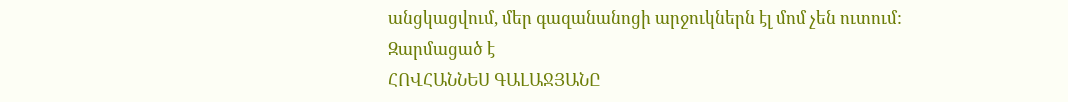անցկացվում, մեր գազանանոցի արջուկներն էլ մոմ չեն ուտում:
Զարմացած է
ՀՈՎՀԱՆՆԵՍ ԳԱԼԱՋՅԱՆԸ